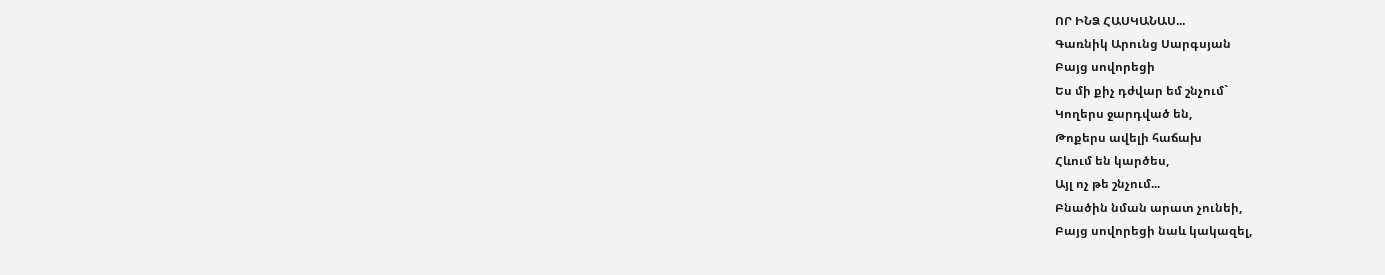ՈՐ ԻՆՁ ՀԱՍԿԱՆԱՍ...
Գառնիկ Արունց Սարգսյան
Բայց սովորեցի
Ես մի քիչ դժվար եմ շնչում`
Կողերս ջարդված են,
Թոքերս ավելի հաճախ
Հևում են կարծես,
Այլ ոչ թե շնչում...
Բնածին նման արատ չունեի,
Բայց սովորեցի նաև կակազել,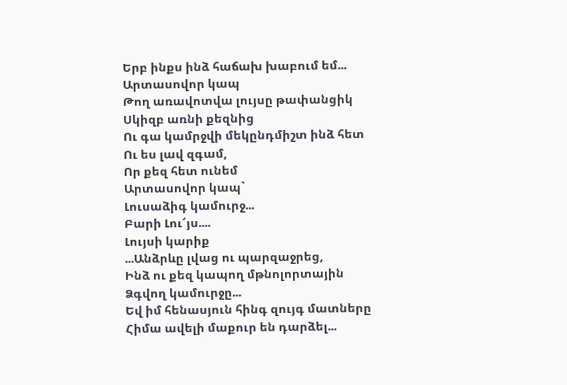Երբ ինքս ինձ հաճախ խաբում եմ...
Արտասովոր կապ
Թող առավոտվա լույսը թափանցիկ
Սկիզբ առնի քեզնից
Ու գա կամրջվի մեկընդմիշտ ինձ հետ
Ու ես լավ զգամ,
Որ քեզ հետ ունեմ
Արտասովոր կապ`
Լուսաձիգ կամուրջ...
Բարի Լու՜յս....
Լույսի կարիք
...Անձրևը լվաց ու պարզաջրեց,
Ինձ ու քեզ կապող մթնոլորտային
Ձգվող կամուրջը...
Եվ իմ հենասյուն հինգ զույգ մատները
Հիմա ավելի մաքուր են դարձել...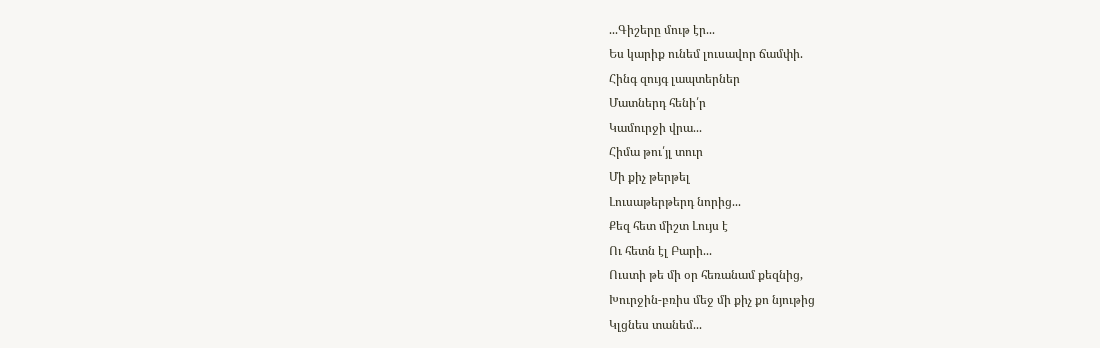...Գիշերը մութ էր...
Ես կարիք ունեմ լուսավոր ճամփի.
Հինգ զույգ լապտերներ
Մատներդ հենի՛ր
Կամուրջի վրա...
Հիմա թու՛յլ տուր
Մի քիչ թերթել
Լուսաթերթերդ նորից...
Քեզ հետ միշտ Լույս է
Ու հետն էլ Բարի...
Ուստի թե մի օր հեռանամ քեզնից,
Խուրջին-բռիս մեջ մի քիչ քո նյութից
Կլցնես տանեմ...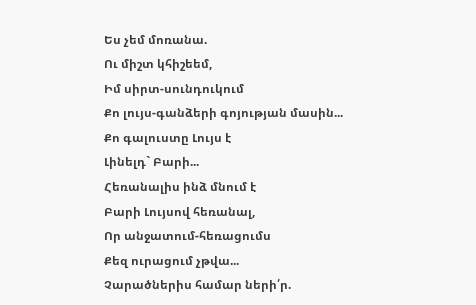Ես չեմ մոռանա.
Ու միշտ կհիշեեմ,
Իմ սիրտ-սունդուկում
Քո լույս-գանձերի գոյության մասին...
Քո գալուստը Լույս է
Լինելդ` Բարի...
Հեռանալիս ինձ մնում է
Բարի Լույսով հեռանալ,
Որ անջատում-հեռացումս
Քեզ ուրացում չթվա...
Չարածներիս համար ների՛ր.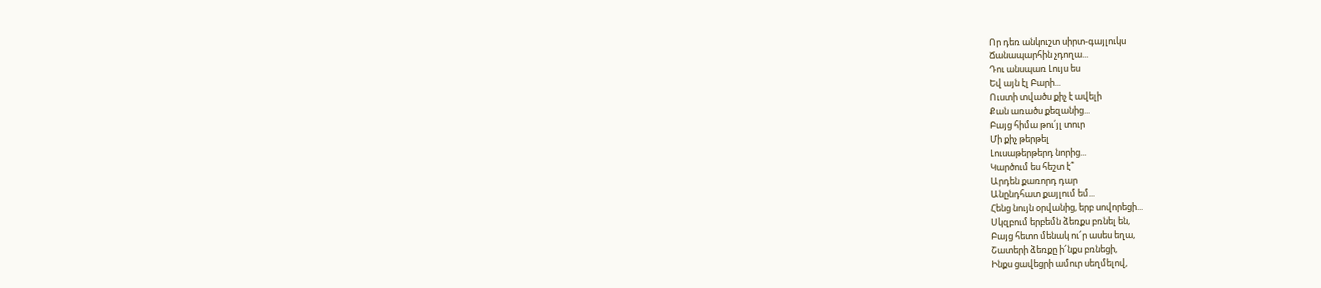Որ դեռ անկուշտ սիրտ-գայլուկս
Ճանապարհին չդողա...
Դու անսպառ Լույս ես
Եվ այն էլ Բարի...
Ուստի տվածս քիչ է ավելի
Քան առածս քեզանից...
Բայց հիմա թու՛յլ տուր
Մի քիչ թերթել
Լուսաթերթերդ նորից...
Կարծում ես հեշտ է՞
Արդեն քառորդ դար
Անընդհատ քայլում եմ...
Հենց նույն օրվանից, երբ սովորեցի...
Սկզբում երբեմն ձեռքս բռնել են,
Բայց հետո մենակ ու՜ր ասես եղա,
Շատերի ձեռքը ի՜նքս բռնեցի,
Ինքս ցավեցրի ամուր սեղմելով,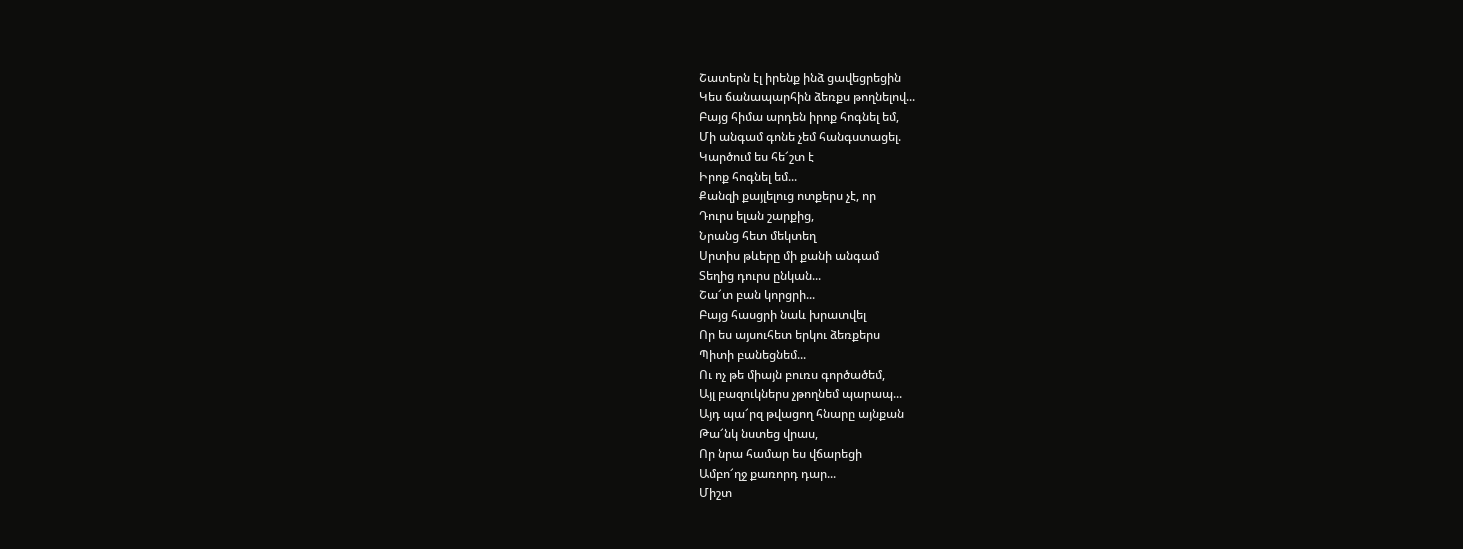Շատերն էլ իրենք ինձ ցավեցրեցին
Կես ճանապարհին ձեռքս թողնելով...
Բայց հիմա արդեն իրոք հոգնել եմ,
Մի անգամ գոնե չեմ հանգստացել.
Կարծում ես հե՜շտ է
Իրոք հոգնել եմ...
Քանզի քայլելուց ոտքերս չէ, որ
Դուրս ելան շարքից,
Նրանց հետ մեկտեղ
Սրտիս թևերը մի քանի անգամ
Տեղից դուրս ընկան...
Շա՜տ բան կորցրի...
Բայց հասցրի նաև խրատվել
Որ ես այսուհետ երկու ձեռքերս
Պիտի բանեցնեմ...
Ու ոչ թե միայն բուռս գործածեմ,
Այլ բազուկներս չթողնեմ պարապ...
Այդ պա՜րզ թվացող հնարը այնքան
Թա՜նկ նստեց վրաս,
Որ նրա համար ես վճարեցի
Ամբո՜ղջ քառորդ դար...
Միշտ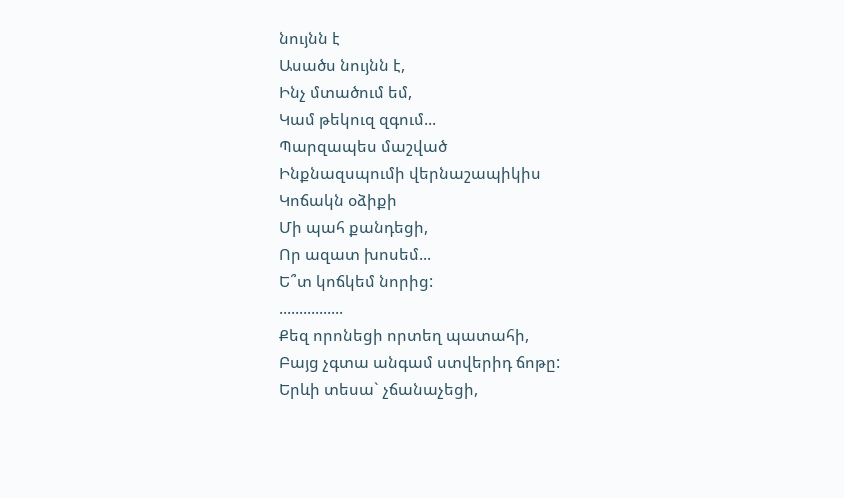նույնն է
Ասածս նույնն է,
Ինչ մտածում եմ,
Կամ թեկուզ զգում...
Պարզապես մաշված
Ինքնազսպումի վերնաշապիկիս
Կոճակն օձիքի
Մի պահ քանդեցի,
Որ ազատ խոսեմ...
Ե՞տ կոճկեմ նորից:
................
Քեզ որոնեցի որտեղ պատահի,
Բայց չգտա անգամ ստվերիդ ճոթը:
Երևի տեսա` չճանաչեցի,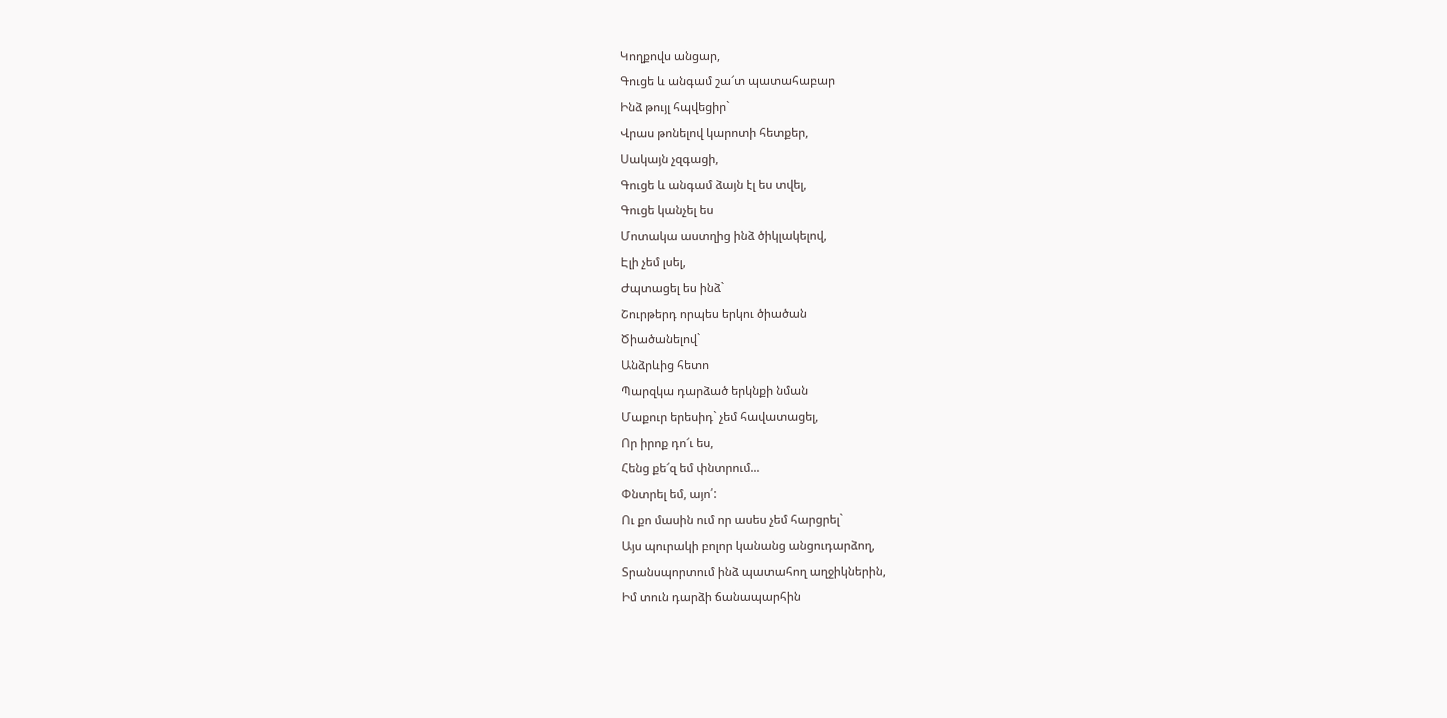Կողքովս անցար,
Գուցե և անգամ շա՜տ պատահաբար
Ինձ թույլ հպվեցիր`
Վրաս թոնելով կարոտի հետքեր,
Սակայն չզգացի,
Գուցե և անգամ ձայն էլ ես տվել,
Գուցե կանչել ես
Մոտակա աստղից ինձ ծիկլակելով,
Էլի չեմ լսել,
Ժպտացել ես ինձ`
Շուրթերդ որպես երկու ծիածան
Ծիածանելով`
Անձրևից հետո
Պարզկա դարձած երկնքի նման
Մաքուր երեսիդ` չեմ հավատացել,
Որ իրոք դո՜ւ ես,
Հենց քե՜զ եմ փնտրում...
Փնտրել եմ, այո՛:
Ու քո մասին ում որ ասես չեմ հարցրել`
Այս պուրակի բոլոր կանանց անցուդարձող,
Տրանսպորտում ինձ պատահող աղջիկներին,
Իմ տուն դարձի ճանապարհին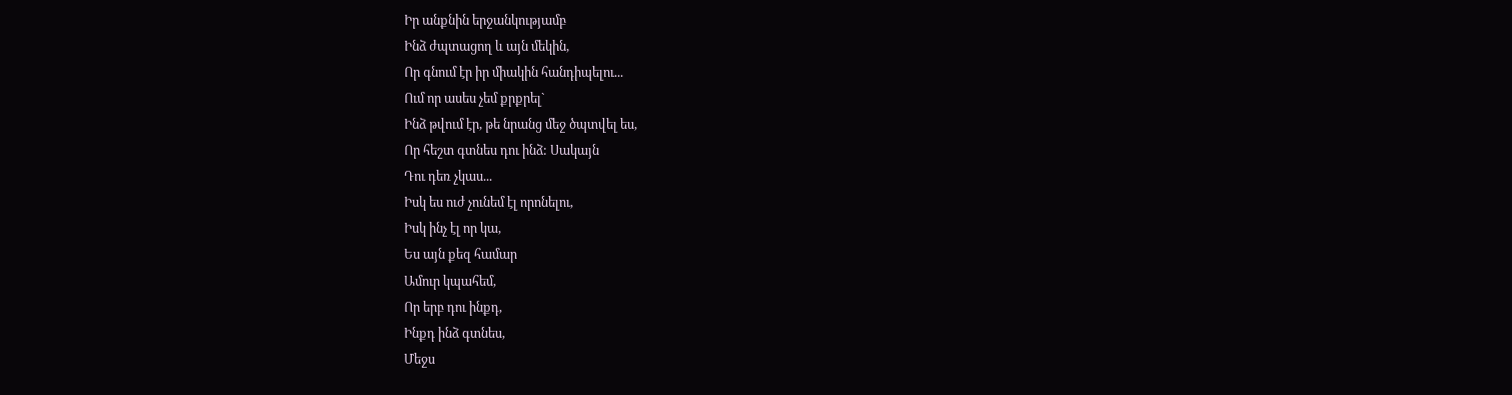Իր անքնին երջանկությամբ
Ինձ ժպտացող և այն մեկին,
Որ գնում էր իր միակին հանդիպելու...
Ում որ ասես չեմ քրքրել`
Ինձ թվում էր, թե նրանց մեջ ծպտվել ես,
Որ հեշտ գտնես դու ինձ: Սակայն
Դու դեռ չկաս...
Իսկ ես ուժ չունեմ էլ որոնելու,
Իսկ ինչ էլ որ կա,
Ես այն քեզ համար
Ամուր կպահեմ,
Որ երբ դու ինքդ,
Ինքդ ինձ գտնես,
Մեջս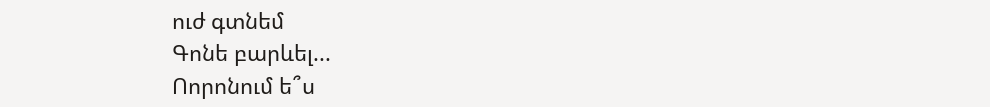ուժ գտնեմ
Գոնե բարևել...
Ոորոնում ե՞ս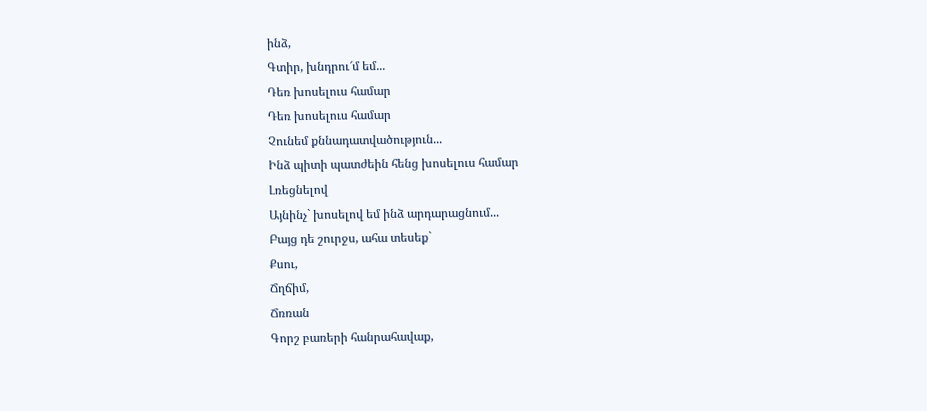ինձ,
Գտիր, խնդրու՜մ եմ...
Դեռ խոսելուս համար
Դեռ խոսելուս համար
Չունեմ քննադատվածություն...
Ինձ պիտի պատժեին հենց խոսելուս համար
Լռեցնելով
Այնինչ` խոսելով եմ ինձ արդարացնում...
Բայց դե շուրջս, ահա տեսեք`
Քսու,
Ճղճիմ,
Ճռռան
Գորշ բառերի հանրահավաք,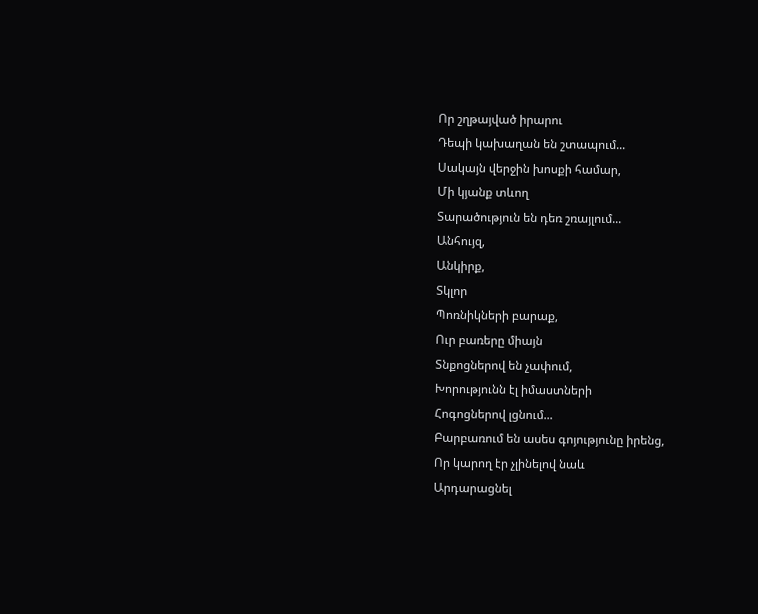Որ շղթայված իրարու
Դեպի կախաղան են շտապում...
Սակայն վերջին խոսքի համար,
Մի կյանք տևող
Տարածություն են դեռ շռայլում...
Անհույզ,
Անկիրք,
Տկլոր
Պոռնիկների բարաք,
Ուր բառերը միայն
Տնքոցներով են չափում,
Խորությունն էլ իմաստների
Հոգոցներով լցնում...
Բարբառում են ասես գոյությունը իրենց,
Որ կարող էր չլինելով նաև
Արդարացնել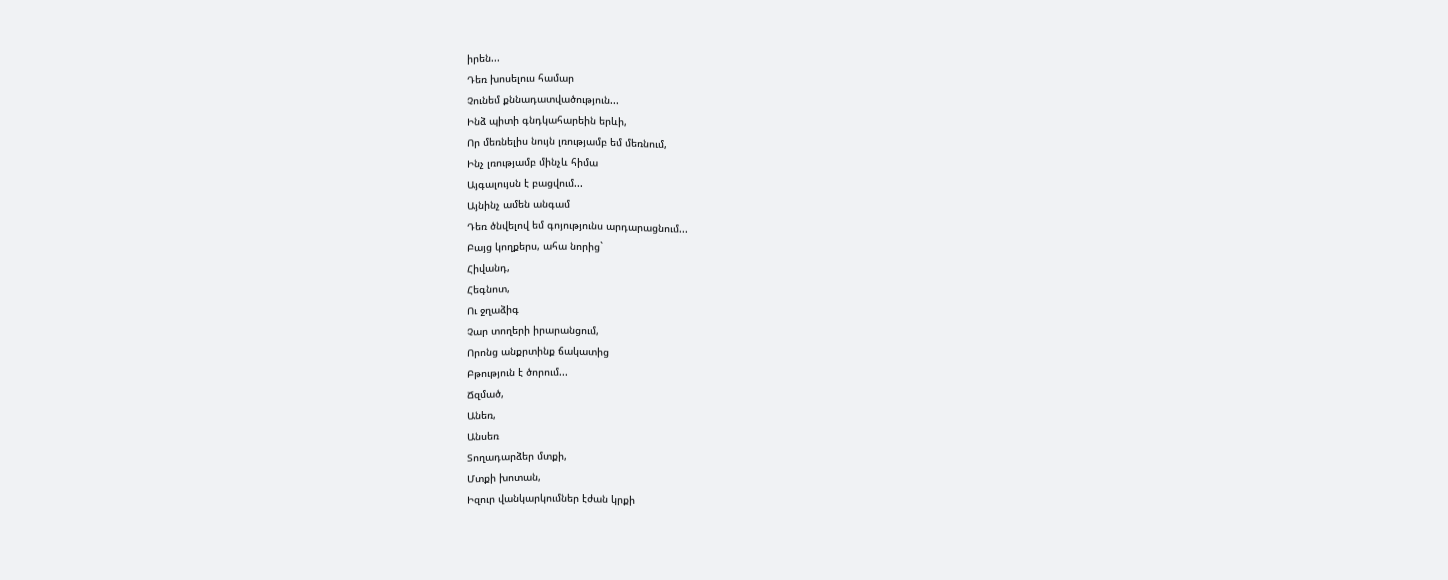իրեն...
Դեռ խոսելուս համար
Չունեմ քննադատվածություն...
Ինձ պիտի գնդկահարեին երևի,
Որ մեռնելիս նույն լռությամբ եմ մեռնում,
Ինչ լռությամբ մինչև հիմա
Այգալույսն է բացվում...
Այնինչ ամեն անգամ
Դեռ ծնվելով եմ գոյությունս արդարացնում...
Բայց կողքերս, ահա նորից`
Հիվանդ,
Հեգնոտ,
Ու ջղաձիգ
Չար տողերի իրարանցում,
Որոնց անքրտինք ճակատից
Բթություն է ծորում...
Ճզմած,
Անեռ,
Անսեռ
Տողադարձեր մտքի,
Մտքի խոտան,
Իզուր վանկարկումներ էժան կրքի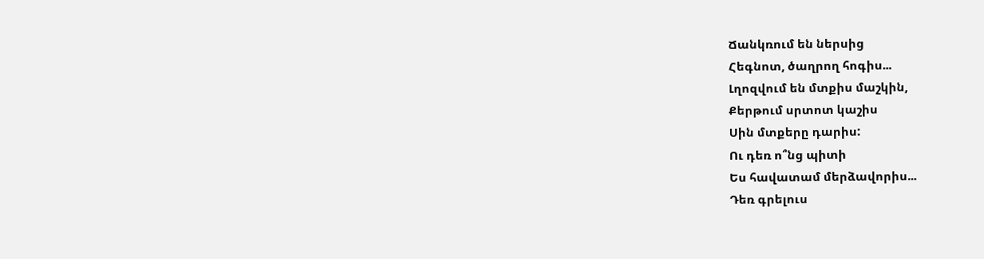Ճանկռում են ներսից
Հեգնոտ, ծաղրող հոգիս...
Լղոզվում են մտքիս մաշկին,
Քերթում սրտոտ կաշիս
Սին մտքերը դարիս:
Ու դեռ ո՞նց պիտի
Ես հավատամ մերձավորիս...
Դեռ գրելուս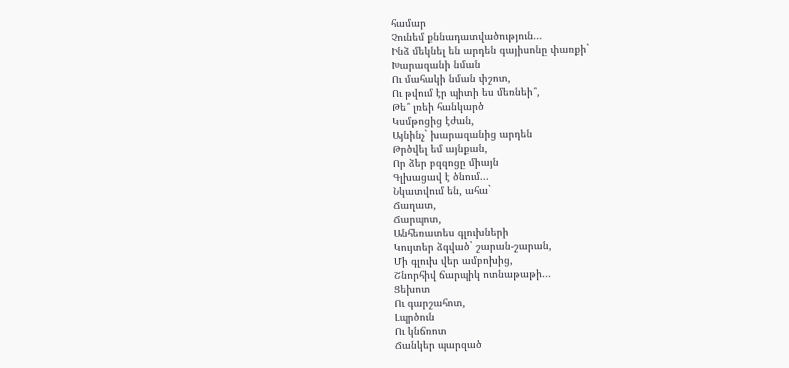համար
Չունեմ քննադատվածություն...
Ինձ մեկնել են արդեն գայիսոնը փառքի`
Խարազանի նման
Ու մահակի նման փշոտ,
Ու թվում էր պիտի ես մեռնեի՞,
Թե՞ լռեի հանկարծ
Կսմթոցից էժան,
Այնինչ` խարազանից արդեն
Թրծվել եմ այնքան,
Որ ձեր բզզոցը միայն
Գլխացավ է ծնում...
Նկատվում են, ահա`
Ճաղատ,
Ճարպոտ,
Անհեռատես գլուխների
Կույտեր ձգված` շարան-շարան,
Մի գլուխ վեր ամբոխից,
Շնորհիվ ճարպիկ ոտնաթաթի...
Ցեխոտ
Ու գարշահոտ,
Լպրծուն
Ու կնճռոտ
Ճանկեր պարզած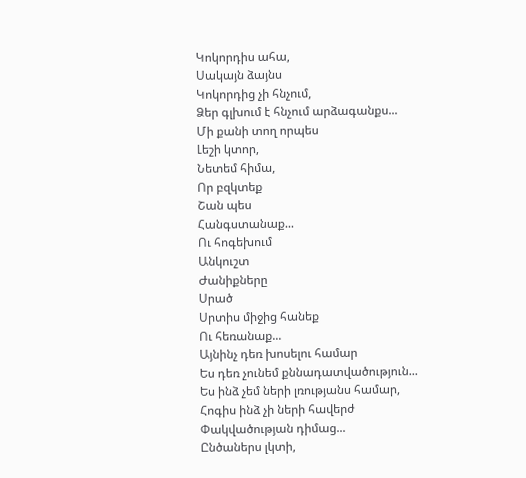Կոկորդիս ահա,
Սակայն ձայնս
Կոկորդից չի հնչում,
Ձեր գլխում է հնչում արձագանքս...
Մի քանի տող որպես
Լեշի կտոր,
Նետեմ հիմա,
Որ բզկտեք
Շան պես
Հանգստանաք...
Ու հոգեխում
Անկուշտ
Ժանիքները
Սրած
Սրտիս միջից հանեք
Ու հեռանաք...
Այնինչ դեռ խոսելու համար
Ես դեռ չունեմ քննադատվածություն...
Ես ինձ չեմ ների լռությանս համար,
Հոգիս ինձ չի ների հավերժ
Փակվածության դիմաց...
Ընծաներս լկտի,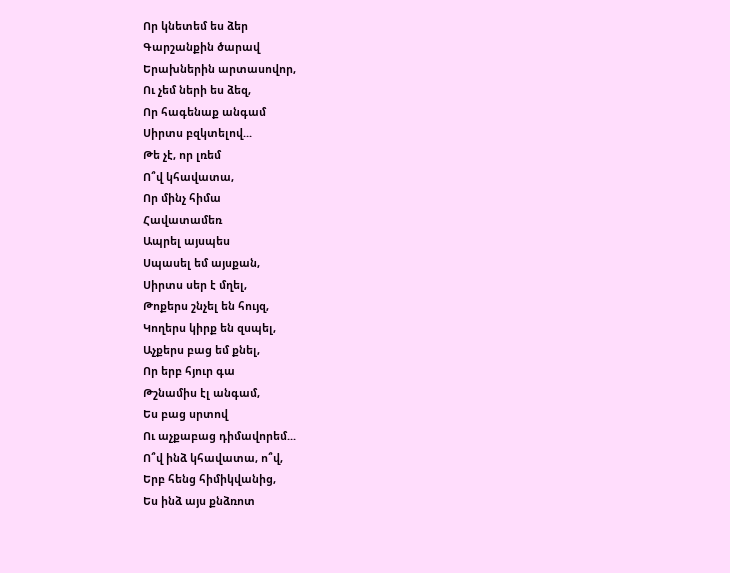Որ կնետեմ ես ձեր
Գարշանքին ծարավ
Երախներին արտասովոր,
Ու չեմ ների ես ձեզ,
Որ հագենաք անգամ
Սիրտս բզկտելով...
Թե չէ, որ լռեմ
Ո՞վ կհավատա,
Որ մինչ հիմա
Հավատամեռ
Ապրել այսպես
Սպասել եմ այսքան,
Սիրտս սեր է մղել,
Թոքերս շնչել են հույզ,
Կողերս կիրք են զսպել,
Աչքերս բաց եմ քնել,
Որ երբ հյուր գա
Թշնամիս էլ անգամ,
Ես բաց սրտով
Ու աչքաբաց դիմավորեմ...
Ո՞վ ինձ կհավատա, ո՞վ,
Երբ հենց հիմիկվանից,
Ես ինձ այս քնձռոտ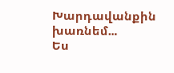Խարդավանքին խառնեմ...
Ես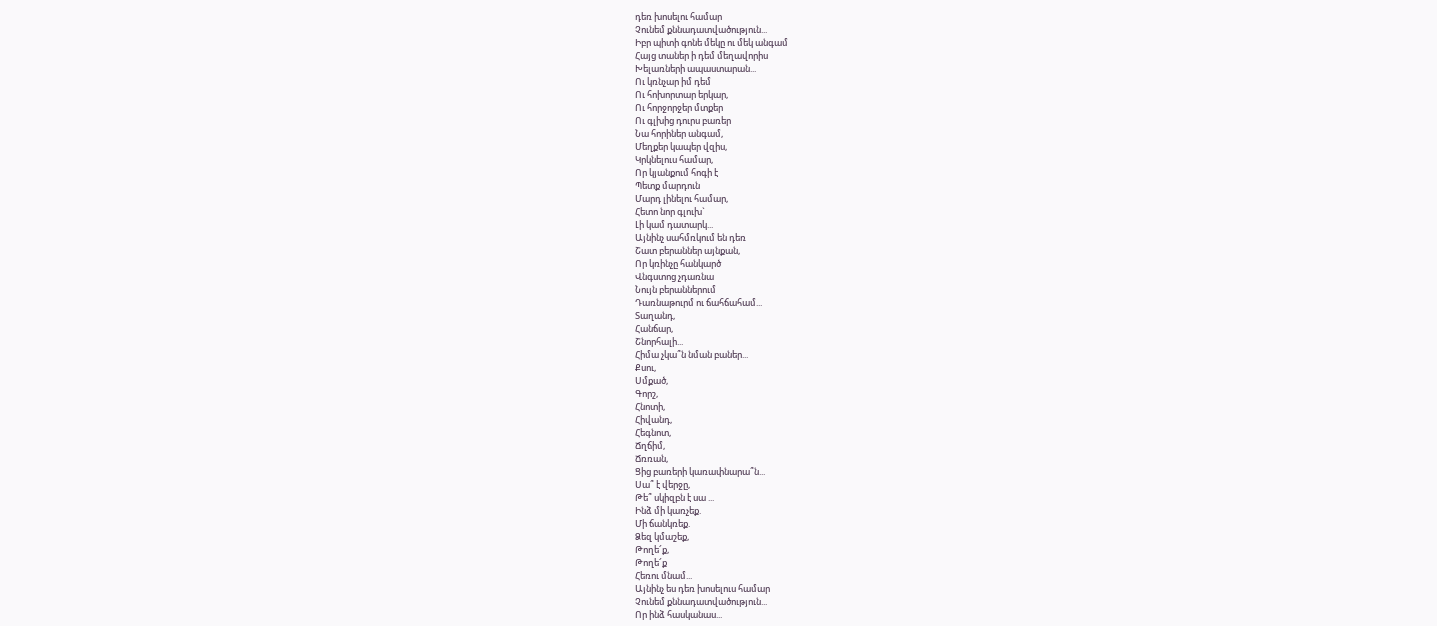դեռ խոսելու համար
Չունեմ քննադատվածություն...
Իբր պիտի գոնե մեկը ու մեկ անգամ
Հայց տաներ ի դեմ մեղավորիս
Խելառների ապաստարան...
Ու կռնչար իմ դեմ
Ու հոխորտար երկար,
Ու հորջորջեր մտքեր
Ու գլխից դուրս բառեր
Նա հորիներ անգամ,
Մեղքեր կապեր վզիս,
Կրկնելուս համար,
Որ կյանքում հոգի է
Պետք մարդուն
Մարդ լինելու համար,
Հետո նոր գլուխ`
Լի կամ դատարկ...
Այնինչ սահմռկում են դեռ
Շատ բերաններ այնքան,
Որ կռինչը հանկարծ
Վնգստոց չդառնա
Նույն բերաններում
Դառնաթուրմ ու ճահճահամ...
Տաղանդ,
Հանճար,
Շնորհալի...
Հիմա չկա՞ն նման բաներ...
Քսու,
Սմքած,
Գորշ,
Հնոտի,
Հիվանդ,
Հեգնոտ,
Ճղճիմ,
Ճռռան,
Ցից բառերի կառափնարա՞ն...
Սա՞ է վերջը,
Թե՞ սկիզբն է սա ...
Ինձ մի կառչեք.
Մի ճանկռեք.
Ձեզ կմաշեք,
Թողե՜ք,
Թողե՜ք
Հեռու մնամ...
Այնինչ ես դեռ խոսելուս համար
Չունեմ քննադատվածություն...
Որ ինձ հասկանաս...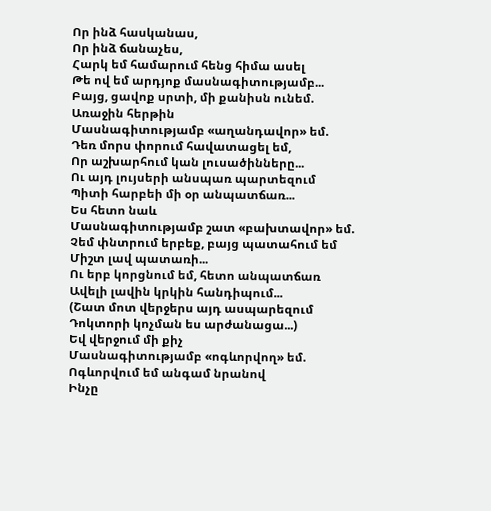Որ ինձ հասկանաս,
Որ ինձ ճանաչես,
Հարկ եմ համարում հենց հիմա ասել
Թե ով եմ արդյոք մասնագիտությամբ...
Բայց, ցավոք սրտի, մի քանիսն ունեմ.
Առաջին հերթին
Մասնագիտությամբ «աղանդավոր» եմ.
Դեռ մորս փորում հավատացել եմ,
Որ աշխարհում կան լուսածինները...
Ու այդ լույսերի անսպառ պարտեզում
Պիտի հարբեի մի օր անպատճառ...
Ես հետո նաև
Մասնագիտությամբ շատ «բախտավոր» եմ.
Չեմ փնտրում երբեք, բայց պատահում եմ
Միշտ լավ պատառի...
Ու երբ կորցնում եմ, հետո անպատճառ
Ավելի լավին կրկին հանդիպում...
(Շատ մոտ վերջերս այդ ասպարեզում
Դոկտորի կոչման ես արժանացա...)
Եվ վերջում մի քիչ
Մասնագիտությամբ «ոգևորվող» եմ.
Ոգևորվում եմ անգամ նրանով
Ինչը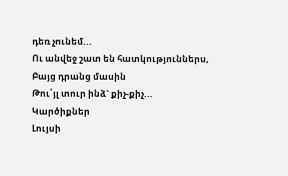դեռ չունեմ...
Ու անվեջ շատ են հատկություններս,
Բայց դրանց մասին
Թու՛յլ տուր ինձ` քիչ-քիչ...
Կարծիքներ
Լույսի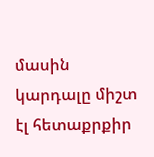մասին կարդալը միշտ
էլ հետաքրքիր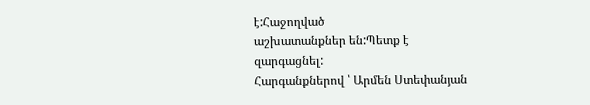է:Հաջողված
աշխատանքներ են:Պետք է
զարգացնել:
Հարգանքներով ՝ Արմեն Ստեփանյան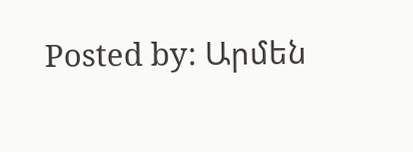Posted by: Արմեն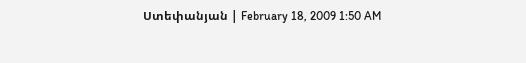Ստեփանյան | February 18, 2009 1:50 AM